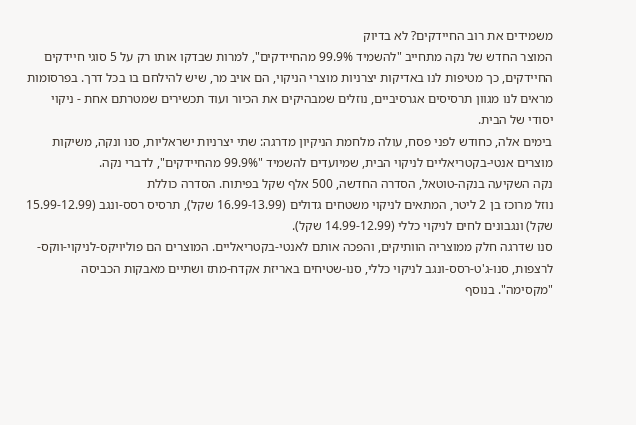משמידים את רוב החיידקים? לא בדיוק
המוצר החדש של נקה מתחייב "להשמיד 99.9% מהחיידקים", למרות שבדקו אותו רק על 5 סוגי חיידקים
החיידקים, כך מטיפות לנו באדיקות יצרניות מוצרי הניקוי, הם אויב מר, שיש להילחם בו בכל דרך. בפרסומות מראים לנו מגוון תרסיסים אגרסיביים, נוזלים שמבהיקים את הכיור ועוד תכשירים שמטרתם אחת - ניקוי יסודי של הבית.
בימים אלה, כחודש לפני פסח, עולה מלחמת הניקיון מדרגה: שתי יצרניות ישראליות, סנו ונקה, משיקות מוצרים אנטי-בקטריאליים לניקוי הבית, שמיועדים להשמיד "99.9% מהחיידקים", לדברי נקה.
נקה השקיעה בנקה-טוטאל, הסדרה החדשה, 500 אלף שקל בפיתוח. הסדרה כוללת
נוזל מרוכז בן 2 ליטר, המתאים לניקוי משטחים גדולים (16.99-13.99 שקל), תרסיס רסס-ונגב (15.99-12.99 שקל) ונגבונים לחים לניקוי כללי (14.99-12.99 שקל).
סנו שדרגה חלק ממוצריה הוותיקים, והפכה אותם לאנטי-בקטריאליים. המוצרים הם פוליויקס-לניקוי-ווקס-לרצפות, סנו-ג'ט-רסס-ונגב לניקוי כללי, סנו-שטיחים באריזת אקדח-מתז ושתיים מאבקות הכביסה "מקסימה". בנוסף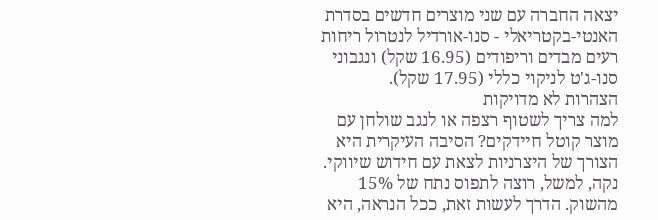יצאה החברה עם שני מוצרים חדשים בסדרת האנטי-בקטריאלי - סנו-אורדיל לנטרול ריחות רעים מבדים וריפודים (16.95 שקל) ונגבוני סנו-ג'ט לניקוי כללי (17.95 שקל).
הצהרות לא מדויקות
למה צריך לשטוף רצפה או לנגב שולחן עם מוצר קוטל חיידקים? הסיבה העיקרית היא הצורך של היצרניות לצאת עם חידוש שיווקי. נקה, למשל, רוצה לתפוס נתח של 15% מהשוק. הדרך לעשות זאת, ככל הנראה, היא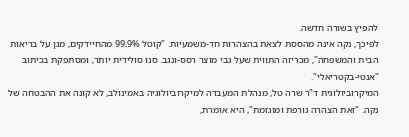להפיץ בשורה חדשה.
לפיכך, נקה אינה מהססת לצאת בהצהרות חד-משמעיות. "קוטל 99.9% מהחיידקים, מגן על בריאות הבית והמשפחה", מכריזה התווית שעל גבי מוצר רסס-ונגב. סנו סולידית יותר, ומסתפקת בכיתוב "אנטי-בקטריאלי".
המיקרוביולוגית ד"ר שרה טל, מנהלת המעבדה למיקרוביולוגיה באמינולב, לא קונה את ההבטחה של נקה. "זאת הצהרה גורפת ומוגזמת", היא אומרת,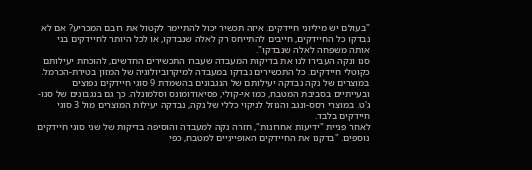"בעולם יש מיליוני חיידקים. איזה תכשיר יכול להתיימר לקטול את רובם המכריע? אם לא נבדקו כל החיידקים, חייבים להתייחס רק לאלה שנבדקו, או לכל היותר לחיידקים בני אותה משפחה לאלה שנבדקו".
סנו ונקה העבירו לנו את בדיקות המעבדה שעברו התכשירים החדשים, להוכחת יעילותם כקוטלי חיידקים. כל התכשירים נבדקו במעבדה למיקרוביולוגיה של המזון בטירת-הכרמל. במוצרים של נקה נבדקה יעילותם של הנגבונים בהשמדת 9 סוגי חיידקים נפוצים ובעייתיים בסביבת המטבח, כמו אי-קולי, פסיאודומונס וסלמונלה. כך גם בנגבונים של סנו-ג'ט. במוצרי רסס-ונגב והנוזל לניקוי כללי של נקה, נבדקה יעילות המוצרים מול 3 סוגי חיידקים בלבד.
לאחר פניית "ידיעות אחרונות", חזרה נקה למעבדה והוסיפה בדיקות של שני סוגי חיידקים נוספים. "בדקנו את החיידקים האופייניים למטבח, כפי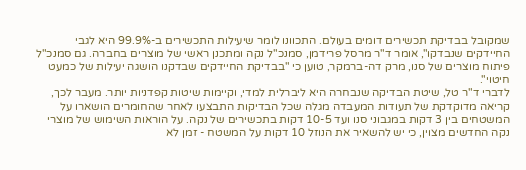שמקובל בבדיקת תכשירים דומים בעולם. התכוונו לומר שיעילות התכשירים ב-99.9% היא לגבי החיידקים שנבדקו", אומר ד"ר מרסל פרידמן, סמנכ"ל נקה ומתכנן ראשי של מוצרים בחברה. גם סמנכ"ל פיתוח מוצרים של סנו, מרק דה-ברמקר, טוען כי "בבדיקת החיידקים שבדקנו הושגה יעילות של כמעט חיטוי".
לדברי ד"ר טל, שיטת הבדיקה שנבחרה היא ליברלית למדי, וקיימות שיטות קפדניות יותר. מעבר לכך, קריאה מדוקדקת של תעודות המעבדה מגלה שכל הבדיקות התבצעו לאחר שהחומרים הושארו על המשטחים בין 3 דקות במגבוני סנו ועד 10-5 דקות בתכשירים של נקה. על הוראות השימוש של מוצרי נקה החדשים מצוין, כי יש להשאיר את הנוזל 10 דקות על המשטח - זמן לא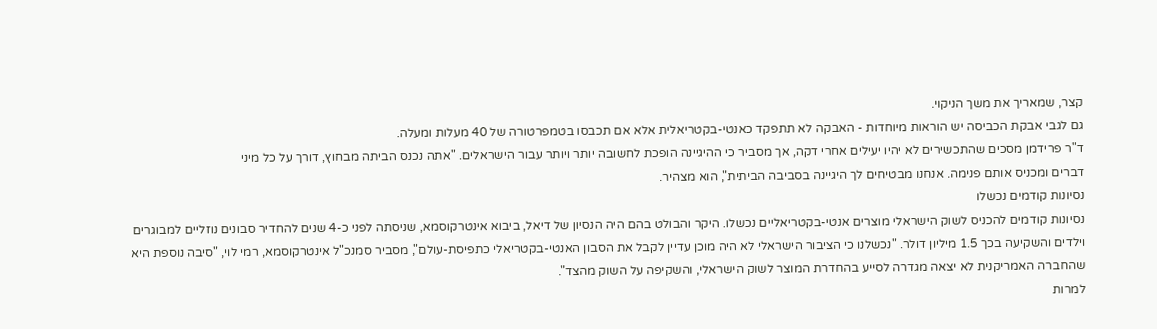קצר, שמאריך את משך הניקוי.
גם לגבי אבקת הכביסה יש הוראות מיוחדות - האבקה לא תתפקד כאנטי-בקטריאלית אלא אם תכבסו בטמפרטורה של 40 מעלות ומעלה.
ד"ר פרידמן מסכים שהתכשירים לא יהיו יעילים אחרי דקה, אך מסביר כי ההיגיינה הופכת לחשובה יותר ויותר עבור הישראלים. "אתה נכנס הביתה מבחוץ, דורך על כל מיני
דברים ומכניס אותם פנימה. אנחנו מבטיחים לך היגיינה בסביבה הביתית", הוא מצהיר.
נסיונות קודמים נכשלו
נסיונות קודמים להכניס לשוק הישראלי מוצרים אנטי-בקטריאליים נכשלו. היקר והבולט בהם היה הנסיון של דיאל, ביבוא אינטרקוסמא, שניסתה לפני כ-4 שנים להחדיר סבונים נוזליים למבוגרים וילדים והשקיעה בכך 1.5 מיליון דולר. "נכשלנו כי הציבור הישראלי לא היה מוכן עדיין לקבל את הסבון האנטי-בקטריאלי כתפיסת-עולם", מסביר סמנכ"ל אינטרקוסמא, רמי לוי, "סיבה נוספת היא שהחברה האמריקנית לא יצאה מגדרה לסייע בהחדרת המוצר לשוק הישראלי, והשקיפה על השוק מהצד".
למרות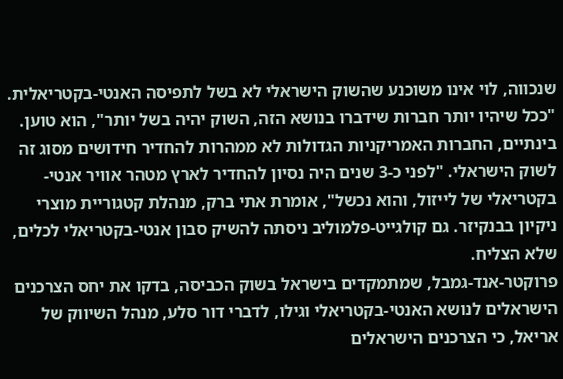שנכווה, לוי אינו משוכנע שהשוק הישראלי לא בשל לתפיסה האנטי-בקטריאלית. "ככל שיהיו יותר חברות שידברו בנושא הזה, השוק יהיה בשל יותר", הוא טוען.
בינתיים, החברות האמריקניות הגדולות לא ממהרות להחדיר חידושים מסוג זה לשוק הישראלי. "לפני כ-3 שנים היה נסיון להחדיר לארץ מטהר אוויר אנטי-בקטריאלי של לייזול, והוא נכשל", אומרת אתי ברק, מנהלת קטגוריית מוצרי ניקיון בבנקיזר. גם קולגייט-פלמוליב ניסתה להשיק סבון אנטי-בקטריאלי לכלים, שלא הצליח.
פרוקטר-אנד-גמבל, שמתמקדים בישראל בשוק הכביסה, בדקו את יחס הצרכנים הישראלים לנושא האנטי-בקטריאלי וגילו, לדברי דור סלע, מנהל השיווק של אריאל, כי הצרכנים הישראלים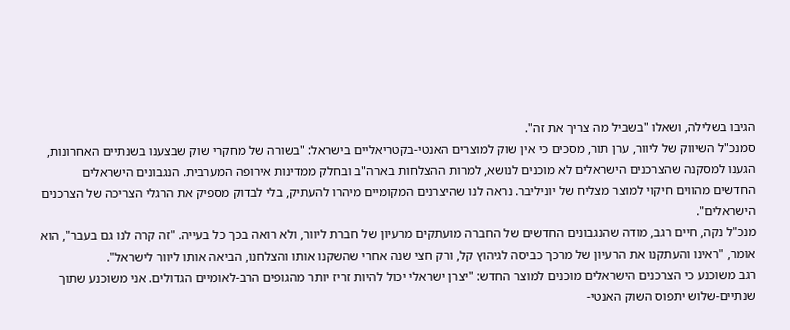הגיבו בשלילה, ושאלו "בשביל מה צריך את זה".
סמנכ"ל השיווק של ליוור, ערן תור, מסכים כי אין שוק למוצרים האנטי-בקטריאליים בישראל: "בשורה של מחקרי שוק שבצענו בשנתיים האחרונות, הגענו למסקנה שהצרכנים הישראלים לא מוכנים לנושא, למרות ההצלחות בארה"ב ובחלק ממדינות אירופה המערבית. הנגבונים הישראלים החדשים מהווים חיקוי למוצר מצליח של יוניליבר. נראה לנו שהיצרנים המקומיים מיהרו להעתיק, בלי לבדוק מספיק את הרגלי הצריכה של הצרכנים הישראלים".
מנכ"ל נקה, חיים רגב, מודה שהנגבונים החדשים של החברה מועתקים מרעיון של חברת ליוור, ולא רואה בכך כל בעייה. "זה קרה לנו גם בעבר", הוא אומר, "ראינו והעתקנו את הרעיון של מרכך כביסה לגיהוץ קל, ורק חצי שנה אחרי שהשקנו אותו והצלחנו, הביאה אותו ליוור לישראל".
רגב משוכנע כי הצרכנים הישראלים מוכנים למוצר החדש: "יצרן ישראלי יכול להיות זריז יותר מהגופים הרב-לאומיים הגדולים. אני משוכנע שתוך שנתיים-שלוש יתפוס השוק האנטי-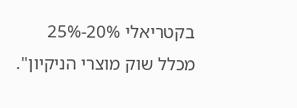בקטריאלי 20%-25% מכלל שוק מוצרי הניקיון".